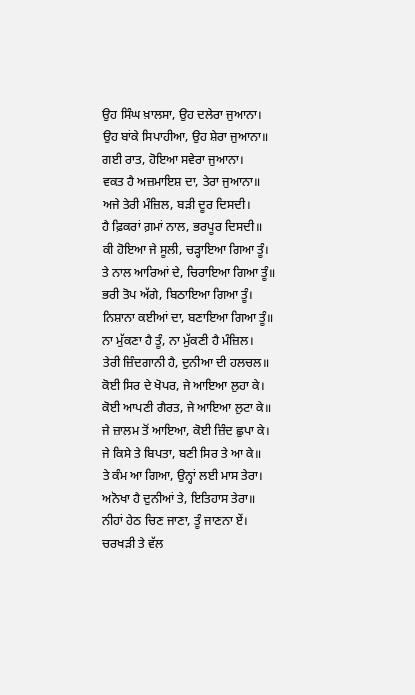ਉਹ ਸਿੰਘ ਖ਼ਾਲਸਾ, ਉਹ ਦਲੇਰਾ ਜੁਆਨਾ।
ਉਹ ਬਾਂਕੇ ਸਿਪਾਹੀਆ, ਉਹ ਸ਼ੇਰਾ ਜੁਆਨਾ॥
ਗਈ ਰਾਤ, ਹੋਇਆ ਸਵੇਰਾ ਜੁਆਨਾ।
ਵਕਤ ਹੈ ਅਜ਼ਮਾਇਸ਼ ਦਾ, ਤੇਰਾ ਜੁਆਨਾ॥
ਅਜੇ ਤੇਰੀ ਮੰਜ਼ਿਲ, ਬੜੀ ਦੂਰ ਦਿਸਦੀ।
ਹੈ ਫ਼ਿਕਰਾਂ ਗ਼ਮਾਂ ਨਾਲ, ਭਰਪੂਰ ਦਿਸਦੀ॥
ਕੀ ਹੋਇਆ ਜੇ ਸੂਲੀ, ਚੜ੍ਹਾਇਆ ਗਿਆ ਤੂੰ।
ਤੇ ਨਾਲ ਆਰਿਆਂ ਦੇ, ਚਿਰਾਇਆ ਗਿਆ ਤੂੰ॥
ਭਰੀ ਤੋਪ ਅੱਗੇ, ਬਿਠਾਇਆ ਗਿਆ ਤੂੰ।
ਨਿਸ਼ਾਨਾ ਕਈਆਂ ਦਾ, ਬਣਾਇਆ ਗਿਆ ਤੂੰ॥
ਨਾ ਮੁੱਕਣਾ ਹੈ ਤੂੰ, ਨਾ ਮੁੱਕਣੀ ਹੈ ਮੰਜ਼ਿਲ।
ਤੇਰੀ ਜ਼ਿੰਦਗਾਨੀ ਹੈ, ਦੁਨੀਆ ਦੀ ਹਲਚਲ॥
ਕੋਈ ਸਿਰ ਦੇ ਖੋਪਰ, ਜੇ ਆਇਆ ਲੁਹਾ ਕੇ।
ਕੋਈ ਆਪਣੀ ਗੈਰਤ, ਜੇ ਆਇਆ ਲੁਟਾ ਕੇ॥
ਜੇ ਜ਼ਾਲਮ ਤੋਂ ਆਇਆ, ਕੋਈ ਜ਼ਿੰਦ ਛੁਪਾ ਕੇ।
ਜੇ ਕਿਸੇ ਤੇ ਬਿਪਤਾ, ਬਣੀ ਸਿਰ ਤੇ ਆ ਕੇ॥
ਤੇ ਕੰਮ ਆ ਗਿਆ, ਉਨ੍ਹਾਂ ਲਈ ਮਾਸ ਤੇਰਾ।
ਅਨੋਖਾ ਹੈ ਦੁਨੀਆਂ ਤੇ, ਇਤਿਹਾਸ ਤੇਰਾ॥
ਨੀਹਾਂ ਹੇਠ ਚਿਣ ਜਾਣਾ, ਤੂੰ ਜਾਣਨਾ ਏਂ।
ਚਰਖੜੀ ਤੇ ਵੱਲ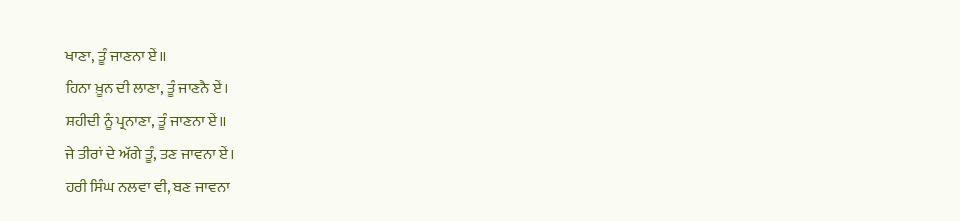ਖਾਣਾ, ਤੂੰ ਜਾਣਨਾ ਏਂ॥
ਹਿਨਾ ਖ਼ੂਨ ਦੀ ਲਾਣਾ, ਤੂੰ ਜਾਣਨੈ ਏਂ।
ਸ਼ਹੀਦੀ ਨੂੰ ਪ੍ਰਨਾਣਾ, ਤੂੰ ਜਾਣਨਾ ਏਂ॥
ਜੇ ਤੀਰਾਂ ਦੇ ਅੱਗੇ ਤੂੰ, ਤਣ ਜਾਵਨਾ ਏਂ।
ਹਰੀ ਸਿੰਘ ਨਲਵਾ ਵੀ, ਬਣ ਜਾਵਨਾ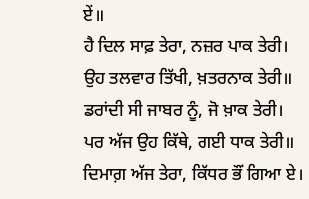ਏਂ॥
ਹੈ ਦਿਲ ਸਾਫ਼ ਤੇਰਾ, ਨਜ਼ਰ ਪਾਕ ਤੇਰੀ।
ਉਹ ਤਲਵਾਰ ਤਿੱਖੀ, ਖ਼ਤਰਨਾਕ ਤੇਰੀ॥
ਡਰਾਂਦੀ ਸੀ ਜਾਬਰ ਨੂੰ, ਜੋ ਖ਼ਾਕ ਤੇਰੀ।
ਪਰ ਅੱਜ ਉਹ ਕਿੱਥੇ, ਗਈ ਧਾਕ ਤੇਰੀ॥
ਦਿਮਾਗ਼ ਅੱਜ ਤੇਰਾ, ਕਿੱਧਰ ਭੌਂ ਗਿਆ ਏ।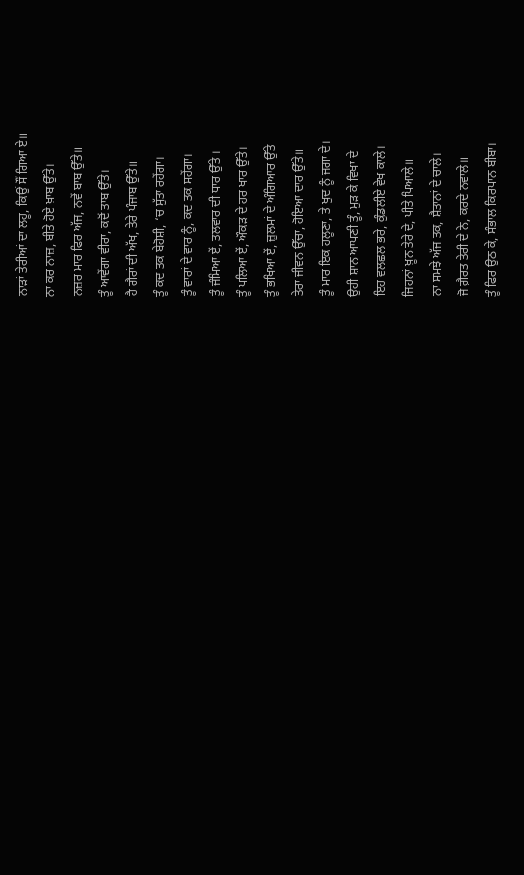ਨਾੜਾਂ ਤੇਰੀਆਂ ਦਾ ਲਹੂ, ਕਿਉਂ ਸੌਂ ਗਿਆ ਏ॥
ਨਾ ਕਰ ਨਾਜ਼, ਬੀਤੇ ਹੋਏ ਖ਼ਾਬ ਉੱਤੇ।
ਨਜ਼ਰ ਮਾਰ ਫਿਰ ਅੱਜ, ਨਵੇਂ ਬਾਬ ਉੱਤੇ॥
ਤੂੰ ਆਵੇਂਗਾ ਵੀਰਾ, ਕਦੋਂ ਤਾਬ ਉੱਤੇ।
ਹੈ ਗੈਰਾਂ ਦੀ ਅੱਖ, ਤੇਰੇ ਪੰਜਾਬ ਉੱਤੇ॥
ਤੂੰ ਕਦ ਤਕ ਬੇਹੋਸ਼ੀ, ‘ਚ ਸੁੱਤਾ ਰਹੇਂਗਾ।
ਤੂੰ ਵਾਰਾਂ ਦੇ ਵਾਰ ਨੂੰ, ਕਦ ਤਕ ਸਹੇਂਗਾ।
ਤੂੰ ਜੰਮਿਆ ਏਂ, ਤਲਵਾਰ ਦੀ ਧਾਰ ਉੱਤੇ ।
ਤੂੰ ਪਲਿਆ ਏਂ, ਔਕੜ ਦੇ ਹਰ ਖਾਰ ਉੱਤੇ।
ਤੂੰ ਭਖਿਆ ਏਂ, ਜ਼ੁਲਮਾਂ ਦੇ ਅੰਗਿਆਰ ਉੱਤੇ
ਤੇਰਾ ਜੀਵਨ ਉੱਚਾ, ਹੋਇਆ ਦਾਰ ਉੱਤੇ॥
ਤੂੰ ਮਾਰ ਇਕ ਹਲੂਣਾ, ਤੇ ਖੁਦ ਨੂੰ ਜਗਾ ਦੇ।
ਉਹੀ ਸ਼ਾਨ ਆਪਣੀ ਤੂੰ, ਮੁੜ ਕੇ ਵਿਖਾ ਦੇ
ਇਹ ਵਲਛਲ ਭਰੇ, ਕੁੰਡਲੀਏ ਵੇਖ ਕਾਲੇ।
ਜਿਹਨਾਂ ਖ਼ੂਨ ਤੇਰੇ ਦੇ, ਪੀਤੇ ਪਿਆਲੇ॥
ਨਾ ਸਮਝੇ ਅੱਜ ਤਕ, ਸ਼ੈਤਾਨਾਂ ਦੇ ਚਾਲੇ।
ਜੋ ਗ਼ੈਰਤ ਤੇਰੀ ਦੇ ਨੇ, ਕਰਦੇ ਨਵਾਲੇ॥
ਤੂੰ ਫਿਰ ਉਠ ਕੇ, ਸੰਭਾਲ ਕਿਰਪਾਨ ਬੀਬਾ।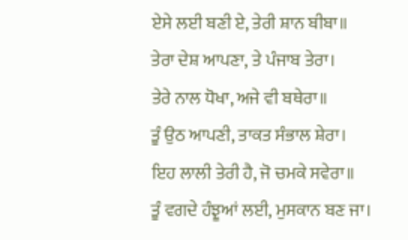ਏਸੇ ਲਈ ਬਣੀ ਏ, ਤੇਰੀ ਸ਼ਾਨ ਬੀਬਾ॥
ਤੇਰਾ ਦੇਸ਼ ਆਪਣਾ, ਤੇ ਪੰਜਾਬ ਤੇਰਾ।
ਤੇਰੇ ਨਾਲ ਧੋਖਾ, ਅਜੇ ਵੀ ਬਥੇਰਾ॥
ਤੂੰ ਉਠ ਆਪਣੀ, ਤਾਕਤ ਸੰਭਾਲ ਸ਼ੇਰਾ।
ਇਹ ਲਾਲੀ ਤੇਰੀ ਹੈ, ਜੋ ਚਮਕੇ ਸਵੇਰਾ॥
ਤੂੰ ਵਗਦੇ ਹੰਝੂਆਂ ਲਈ, ਮੁਸਕਾਨ ਬਣ ਜਾ।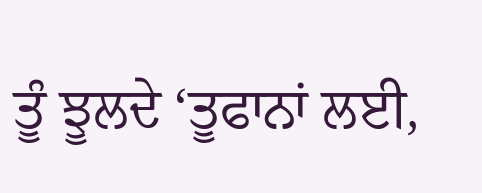ਤੂੰ ਝੂਲਦੇ ‘ਤੂਫਾਨਾਂ ਲਈ,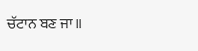ਚੱਟਾਨ ਬਣ ਜਾ॥